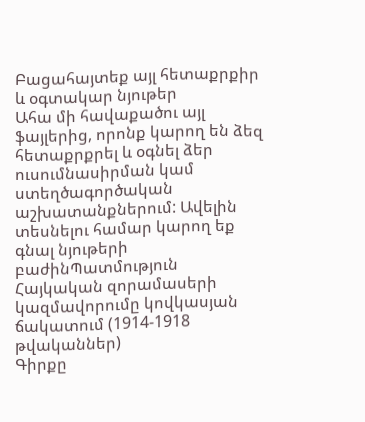Բացահայտեք այլ հետաքրքիր և օգտակար նյութեր
Ահա մի հավաքածու այլ ֆայլերից, որոնք կարող են ձեզ հետաքրքրել և օգնել ձեր ուսումնասիրման կամ ստեղծագործական աշխատանքներում: Ավելին տեսնելու համար կարող եք գնալ նյութերի բաժինՊատմություն
Հայկական զորամասերի կազմավորումը կովկասյան ճակատում (1914-1918 թվականներ)
Գիրքը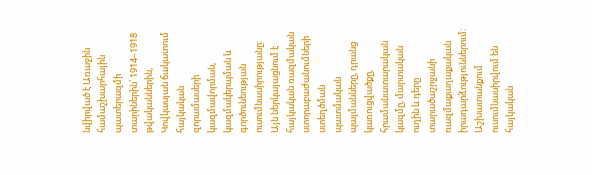նվիրված է Առաջին համաշխարհային պատերազմի տարիներին՝ 1914–1918 թվականներին, Կովկասյան ճակատում հայկական զորամասերի կազմավորման, կազմակերպման և գործունեության ուսումնասիրությանը։ Այն ներկայացնում է հայկական ռազմական ստորաբաժանումների ստեղծման պատմական պայմանները, դրանց կառուցվածքը, հրամանատարական կազմը, մարտական ուղին և դերը տարածաշրջանի ռազմաքաղաքական իրադարձություններում։ Աշխատանքում ուսումնասիրվում են հայկական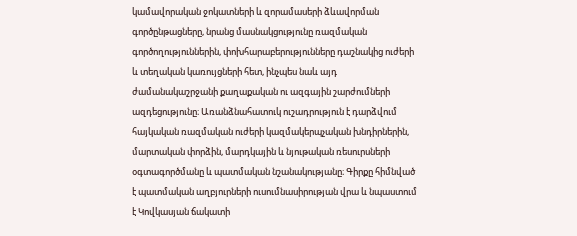կամավորական ջոկատների և զորամասերի ձևավորման գործընթացները, նրանց մասնակցությունը ռազմական գործողություններին, փոխհարաբերությունները դաշնակից ուժերի և տեղական կառույցների հետ, ինչպես նաև այդ ժամանակաշրջանի քաղաքական ու ազգային շարժումների ազդեցությունը։ Առանձնահատուկ ուշադրություն է դարձվում հայկական ռազմական ուժերի կազմակերպչական խնդիրներին, մարտական փորձին, մարդկային և նյութական ռեսուրսների օգտագործմանը և պատմական նշանակությանը։ Գիրքը հիմնված է պատմական աղբյուրների ուսումնասիրության վրա և նպաստում է Կովկասյան ճակատի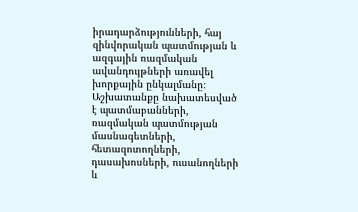իրադարձությունների, հայ զինվորական պատմության և ազգային ռազմական ավանդույթների առավել խորքային ընկալմանը։ Աշխատանքը նախատեսված է պատմաբանների, ռազմական պատմության մասնագետների, հետազոտողների, դասախոսների, ուսանողների և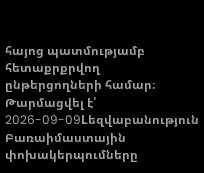հայոց պատմությամբ հետաքրքրվող ընթերցողների համար։
Թարմացվել է՝ 2026-09-09Lեզվաբանություն
Բառաիմաստային փոխակերպումները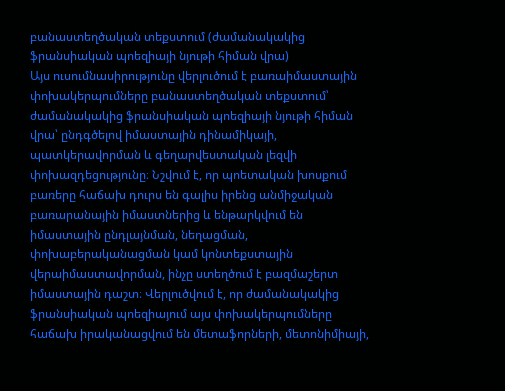բանաստեղծական տեքստում (ժամանակակից ֆրանսիական պոեզիայի նյութի հիման վրա)
Այս ուսումնասիրությունը վերլուծում է բառաիմաստային փոխակերպումները բանաստեղծական տեքստում՝ ժամանակակից ֆրանսիական պոեզիայի նյութի հիման վրա՝ ընդգծելով իմաստային դինամիկայի, պատկերավորման և գեղարվեստական լեզվի փոխազդեցությունը։ Նշվում է, որ պոետական խոսքում բառերը հաճախ դուրս են գալիս իրենց անմիջական բառարանային իմաստներից և ենթարկվում են իմաստային ընդլայնման, նեղացման, փոխաբերականացման կամ կոնտեքստային վերաիմաստավորման, ինչը ստեղծում է բազմաշերտ իմաստային դաշտ։ Վերլուծվում է, որ ժամանակակից ֆրանսիական պոեզիայում այս փոխակերպումները հաճախ իրականացվում են մետաֆորների, մետոնիմիայի,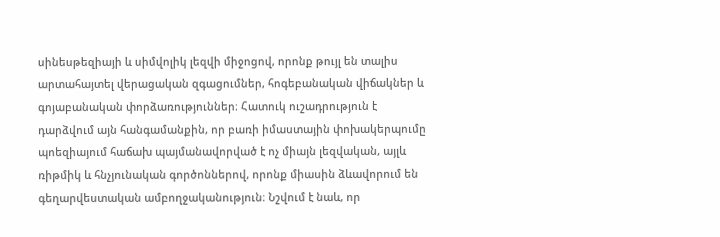սինեսթեզիայի և սիմվոլիկ լեզվի միջոցով, որոնք թույլ են տալիս արտահայտել վերացական զգացումներ, հոգեբանական վիճակներ և գոյաբանական փորձառություններ։ Հատուկ ուշադրություն է դարձվում այն հանգամանքին, որ բառի իմաստային փոխակերպումը պոեզիայում հաճախ պայմանավորված է ոչ միայն լեզվական, այլև ռիթմիկ և հնչյունական գործոններով, որոնք միասին ձևավորում են գեղարվեստական ամբողջականություն։ Նշվում է նաև, որ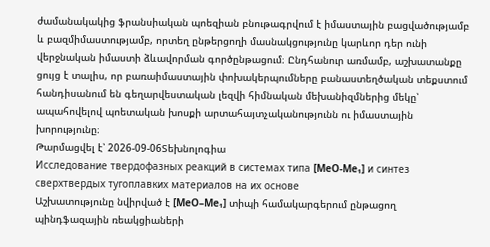ժամանակակից ֆրանսիական պոեզիան բնութագրվում է իմաստային բացվածությամբ և բազմիմաստությամբ, որտեղ ընթերցողի մասնակցությունը կարևոր դեր ունի վերջնական իմաստի ձևավորման գործընթացում։ Ընդհանուր առմամբ, աշխատանքը ցույց է տալիս, որ բառաիմաստային փոխակերպումները բանաստեղծական տեքստում հանդիսանում են գեղարվեստական լեզվի հիմնական մեխանիզմներից մեկը՝ ապահովելով պոետական խոսքի արտահայտչականությունն ու իմաստային խորությունը։
Թարմացվել է՝ 2026-09-06Տեխնոլոգիա
Исследование твердофазных реакций в системах типа [MeO-Me₁] и синтез сверхтвердых тугоплавких материалов на их основе
Աշխատությունը նվիրված է [MeO–Me₁] տիպի համակարգերում ընթացող պինդֆազային ռեակցիաների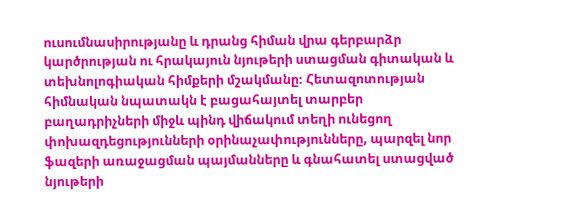ուսումնասիրությանը և դրանց հիման վրա գերբարձր կարծրության ու հրակայուն նյութերի ստացման գիտական և տեխնոլոգիական հիմքերի մշակմանը։ Հետազոտության հիմնական նպատակն է բացահայտել տարբեր բաղադրիչների միջև պինդ վիճակում տեղի ունեցող փոխազդեցությունների օրինաչափությունները, պարզել նոր ֆազերի առաջացման պայմանները և գնահատել ստացված նյութերի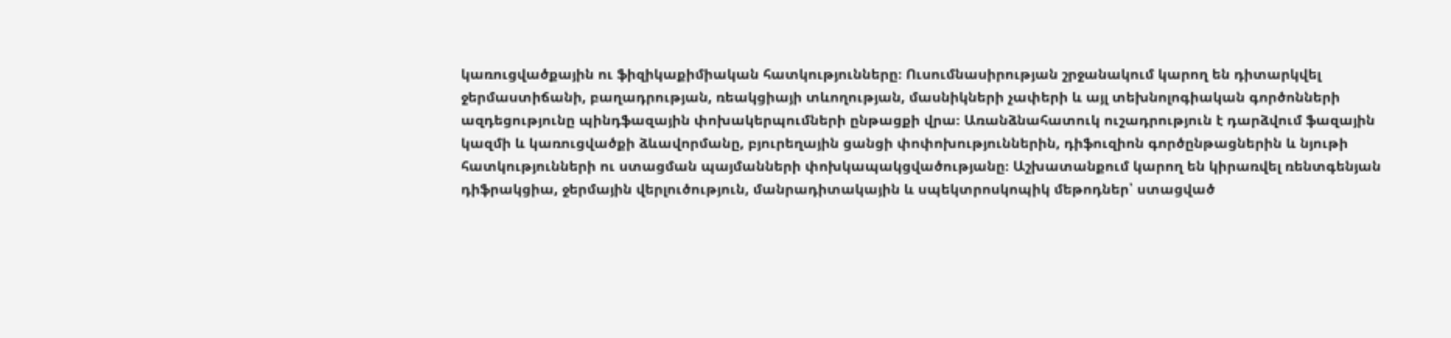կառուցվածքային ու ֆիզիկաքիմիական հատկությունները։ Ուսումնասիրության շրջանակում կարող են դիտարկվել ջերմաստիճանի, բաղադրության, ռեակցիայի տևողության, մասնիկների չափերի և այլ տեխնոլոգիական գործոնների ազդեցությունը պինդֆազային փոխակերպումների ընթացքի վրա։ Առանձնահատուկ ուշադրություն է դարձվում ֆազային կազմի և կառուցվածքի ձևավորմանը, բյուրեղային ցանցի փոփոխություններին, դիֆուզիոն գործընթացներին և նյութի հատկությունների ու ստացման պայմանների փոխկապակցվածությանը։ Աշխատանքում կարող են կիրառվել ռենտգենյան դիֆրակցիա, ջերմային վերլուծություն, մանրադիտակային և սպեկտրոսկոպիկ մեթոդներ՝ ստացված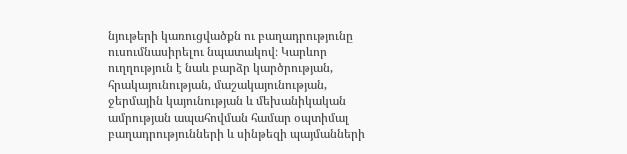նյութերի կառուցվածքն ու բաղադրությունը ուսումնասիրելու նպատակով։ Կարևոր ուղղություն է նաև բարձր կարծրության, հրակայունության, մաշակայունության, ջերմային կայունության և մեխանիկական ամրության ապահովման համար օպտիմալ բաղադրությունների և սինթեզի պայմանների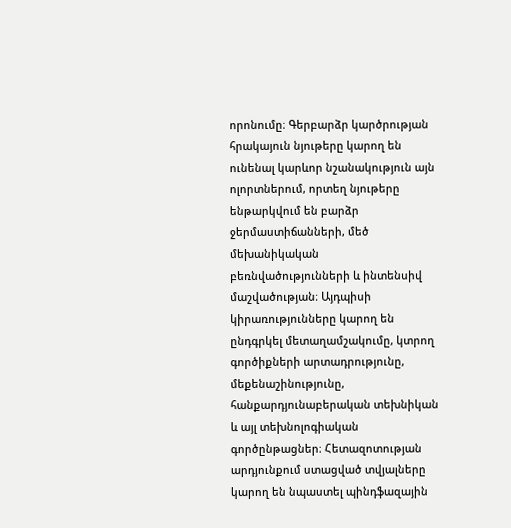որոնումը։ Գերբարձր կարծրության հրակայուն նյութերը կարող են ունենալ կարևոր նշանակություն այն ոլորտներում, որտեղ նյութերը ենթարկվում են բարձր ջերմաստիճանների, մեծ մեխանիկական բեռնվածությունների և ինտենսիվ մաշվածության։ Այդպիսի կիրառությունները կարող են ընդգրկել մետաղամշակումը, կտրող գործիքների արտադրությունը, մեքենաշինությունը, հանքարդյունաբերական տեխնիկան և այլ տեխնոլոգիական գործընթացներ։ Հետազոտության արդյունքում ստացված տվյալները կարող են նպաստել պինդֆազային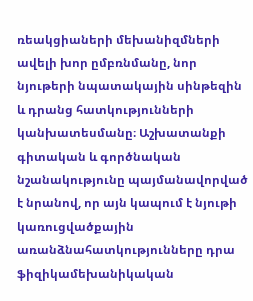ռեակցիաների մեխանիզմների ավելի խոր ըմբռնմանը, նոր նյութերի նպատակային սինթեզին և դրանց հատկությունների կանխատեսմանը։ Աշխատանքի գիտական և գործնական նշանակությունը պայմանավորված է նրանով, որ այն կապում է նյութի կառուցվածքային առանձնահատկությունները դրա ֆիզիկամեխանիկական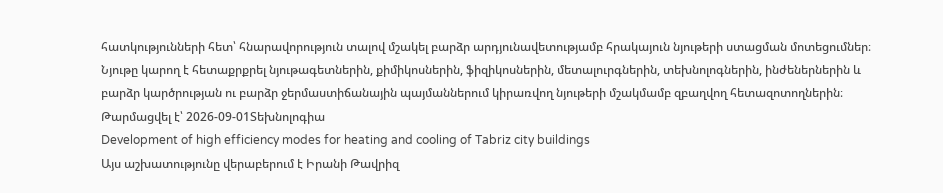հատկությունների հետ՝ հնարավորություն տալով մշակել բարձր արդյունավետությամբ հրակայուն նյութերի ստացման մոտեցումներ։ Նյութը կարող է հետաքրքրել նյութագետներին, քիմիկոսներին, ֆիզիկոսներին, մետալուրգներին, տեխնոլոգներին, ինժեներներին և բարձր կարծրության ու բարձր ջերմաստիճանային պայմաններում կիրառվող նյութերի մշակմամբ զբաղվող հետազոտողներին։
Թարմացվել է՝ 2026-09-01Տեխնոլոգիա
Development of high efficiency modes for heating and cooling of Tabriz city buildings
Այս աշխատությունը վերաբերում է Իրանի Թավրիզ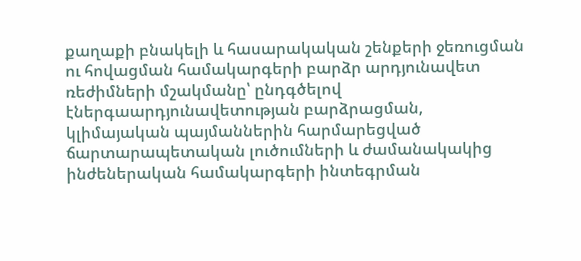քաղաքի բնակելի և հասարակական շենքերի ջեռուցման ու հովացման համակարգերի բարձր արդյունավետ ռեժիմների մշակմանը՝ ընդգծելով էներգաարդյունավետության բարձրացման, կլիմայական պայմաններին հարմարեցված ճարտարապետական լուծումների և ժամանակակից ինժեներական համակարգերի ինտեգրման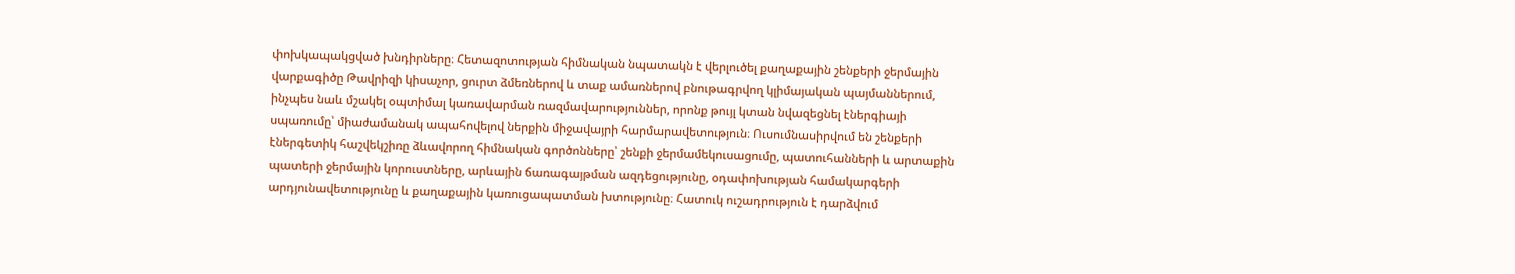փոխկապակցված խնդիրները։ Հետազոտության հիմնական նպատակն է վերլուծել քաղաքային շենքերի ջերմային վարքագիծը Թավրիզի կիսաչոր, ցուրտ ձմեռներով և տաք ամառներով բնութագրվող կլիմայական պայմաններում, ինչպես նաև մշակել օպտիմալ կառավարման ռազմավարություններ, որոնք թույլ կտան նվազեցնել էներգիայի սպառումը՝ միաժամանակ ապահովելով ներքին միջավայրի հարմարավետություն։ Ուսումնասիրվում են շենքերի էներգետիկ հաշվեկշիռը ձևավորող հիմնական գործոնները՝ շենքի ջերմամեկուսացումը, պատուհանների և արտաքին պատերի ջերմային կորուստները, արևային ճառագայթման ազդեցությունը, օդափոխության համակարգերի արդյունավետությունը և քաղաքային կառուցապատման խտությունը։ Հատուկ ուշադրություն է դարձվում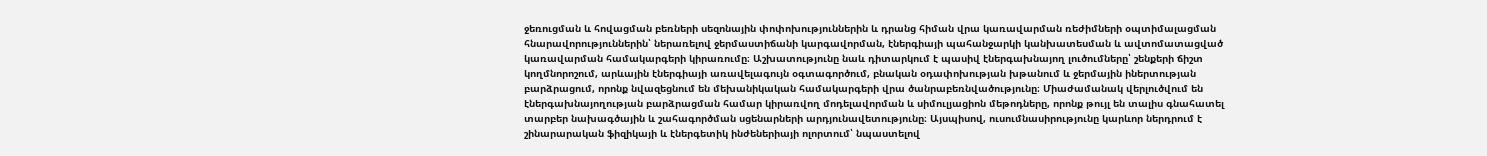ջեռուցման և հովացման բեռների սեզոնային փոփոխություններին և դրանց հիման վրա կառավարման ռեժիմների օպտիմալացման հնարավորություններին՝ ներառելով ջերմաստիճանի կարգավորման, էներգիայի պահանջարկի կանխատեսման և ավտոմատացված կառավարման համակարգերի կիրառումը։ Աշխատությունը նաև դիտարկում է պասիվ էներգախնայող լուծումները՝ շենքերի ճիշտ կողմնորոշում, արևային էներգիայի առավելագույն օգտագործում, բնական օդափոխության խթանում և ջերմային իներտության բարձրացում, որոնք նվազեցնում են մեխանիկական համակարգերի վրա ծանրաբեռնվածությունը։ Միաժամանակ վերլուծվում են էներգախնայողության բարձրացման համար կիրառվող մոդելավորման և սիմուլյացիոն մեթոդները, որոնք թույլ են տալիս գնահատել տարբեր նախագծային և շահագործման սցենարների արդյունավետությունը։ Այսպիսով, ուսումնասիրությունը կարևոր ներդրում է շինարարական ֆիզիկայի և էներգետիկ ինժեներիայի ոլորտում՝ նպաստելով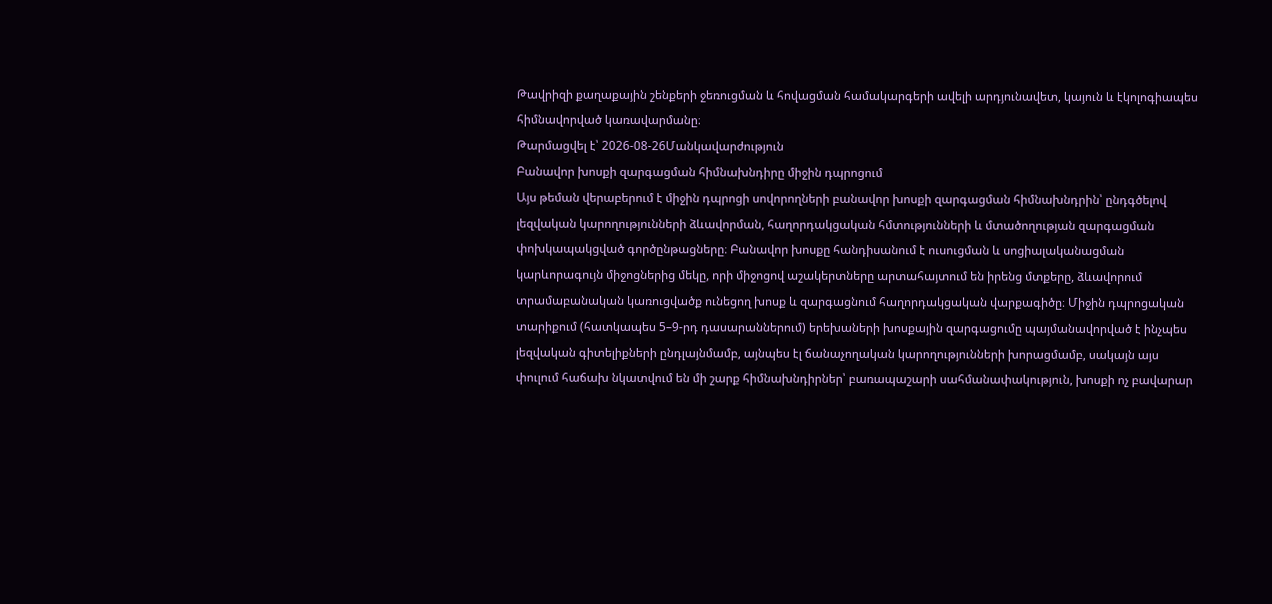Թավրիզի քաղաքային շենքերի ջեռուցման և հովացման համակարգերի ավելի արդյունավետ, կայուն և էկոլոգիապես հիմնավորված կառավարմանը։
Թարմացվել է՝ 2026-08-26Մանկավարժություն
Բանավոր խոսքի զարգացման հիմնախնդիրը միջին դպրոցում
Այս թեման վերաբերում է միջին դպրոցի սովորողների բանավոր խոսքի զարգացման հիմնախնդրին՝ ընդգծելով լեզվական կարողությունների ձևավորման, հաղորդակցական հմտությունների և մտածողության զարգացման փոխկապակցված գործընթացները։ Բանավոր խոսքը հանդիսանում է ուսուցման և սոցիալականացման կարևորագույն միջոցներից մեկը, որի միջոցով աշակերտները արտահայտում են իրենց մտքերը, ձևավորում տրամաբանական կառուցվածք ունեցող խոսք և զարգացնում հաղորդակցական վարքագիծը։ Միջին դպրոցական տարիքում (հատկապես 5–9-րդ դասարաններում) երեխաների խոսքային զարգացումը պայմանավորված է ինչպես լեզվական գիտելիքների ընդլայնմամբ, այնպես էլ ճանաչողական կարողությունների խորացմամբ, սակայն այս փուլում հաճախ նկատվում են մի շարք հիմնախնդիրներ՝ բառապաշարի սահմանափակություն, խոսքի ոչ բավարար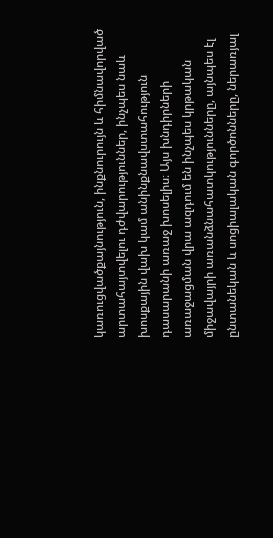կառուցվածքայնություն, ինքնուրույն և հիմնավորված արտահայտվելու դժվարություններ, ինչպես նաև խոսքային վախ կամ անինքնավստահություն դասարանի առաջ խոսելիս։ Այս խնդիրների առաջացման վրա ազդում են ինչպես կրթական միջավայրի առանձնահատկությունները, այնպես էլ ընտանեկան և սոցիալական գործոնները, ներառյալ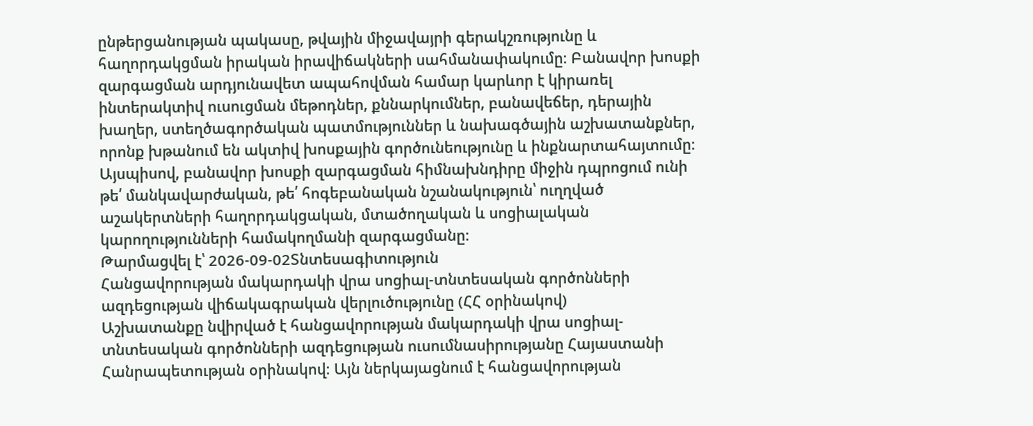ընթերցանության պակասը, թվային միջավայրի գերակշռությունը և հաղորդակցման իրական իրավիճակների սահմանափակումը։ Բանավոր խոսքի զարգացման արդյունավետ ապահովման համար կարևոր է կիրառել ինտերակտիվ ուսուցման մեթոդներ, քննարկումներ, բանավեճեր, դերային խաղեր, ստեղծագործական պատմություններ և նախագծային աշխատանքներ, որոնք խթանում են ակտիվ խոսքային գործունեությունը և ինքնարտահայտումը։ Այսպիսով, բանավոր խոսքի զարգացման հիմնախնդիրը միջին դպրոցում ունի թե՛ մանկավարժական, թե՛ հոգեբանական նշանակություն՝ ուղղված աշակերտների հաղորդակցական, մտածողական և սոցիալական կարողությունների համակողմանի զարգացմանը։
Թարմացվել է՝ 2026-09-02Տնտեսագիտություն
Հանցավորության մակարդակի վրա սոցիալ-տնտեսական գործոնների ազդեցության վիճակագրական վերլուծությունը (ՀՀ օրինակով)
Աշխատանքը նվիրված է հանցավորության մակարդակի վրա սոցիալ-տնտեսական գործոնների ազդեցության ուսումնասիրությանը Հայաստանի Հանրապետության օրինակով։ Այն ներկայացնում է հանցավորության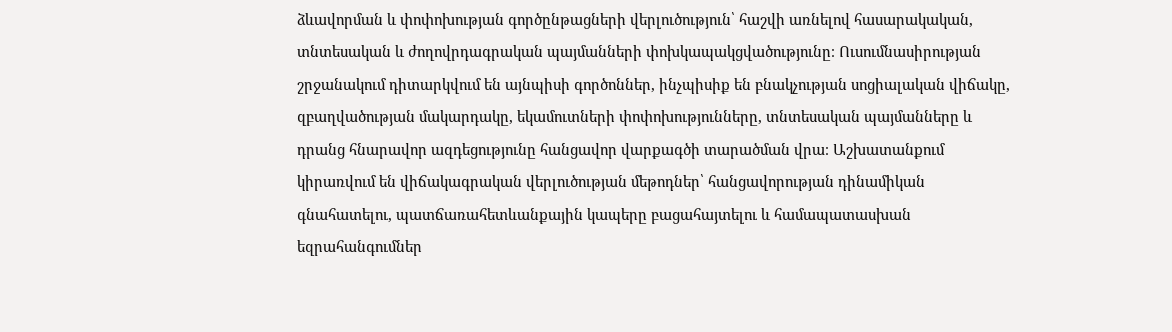ձևավորման և փոփոխության գործընթացների վերլուծություն՝ հաշվի առնելով հասարակական, տնտեսական և ժողովրդագրական պայմանների փոխկապակցվածությունը։ Ուսումնասիրության շրջանակում դիտարկվում են այնպիսի գործոններ, ինչպիսիք են բնակչության սոցիալական վիճակը, զբաղվածության մակարդակը, եկամուտների փոփոխությունները, տնտեսական պայմանները և դրանց հնարավոր ազդեցությունը հանցավոր վարքագծի տարածման վրա։ Աշխատանքում կիրառվում են վիճակագրական վերլուծության մեթոդներ՝ հանցավորության դինամիկան գնահատելու, պատճառահետևանքային կապերը բացահայտելու և համապատասխան եզրահանգումներ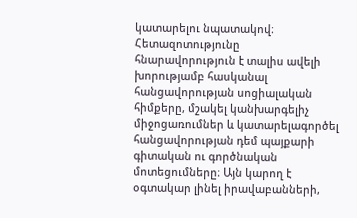կատարելու նպատակով։ Հետազոտությունը հնարավորություն է տալիս ավելի խորությամբ հասկանալ հանցավորության սոցիալական հիմքերը, մշակել կանխարգելիչ միջոցառումներ և կատարելագործել հանցավորության դեմ պայքարի գիտական ու գործնական մոտեցումները։ Այն կարող է օգտակար լինել իրավաբանների,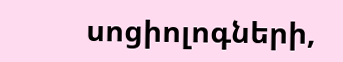սոցիոլոգների,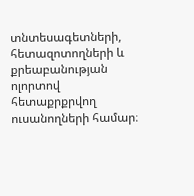տնտեսագետների, հետազոտողների և քրեաբանության ոլորտով հետաքրքրվող ուսանողների համար։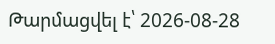Թարմացվել է՝ 2026-08-28